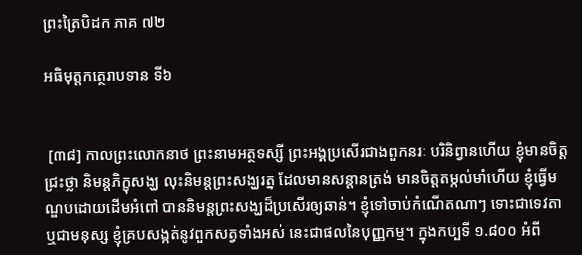ព្រះត្រៃបិដក ភាគ ៧២

អធិមុត្តកត្ថេរាបទាន ទី៦


 [៣៨] កាលព្រះលោកនាថ ព្រះនាមអត្ថទស្សី ព្រះអង្គប្រសើរជាងពួកនរៈ បរិនិព្វានហើយ ខ្ញុំមានចិត្តជ្រះថ្លា និមន្តភិក្ខុសង្ឃ លុះនិមន្តព្រះសង្ឃរត្ន ដែលមានសន្តានត្រង់ មានចិត្តតម្កល់មាំហើយ ខ្ញុំធ្វើមណ្ឌបដោយដើមអំពៅ បាននិមន្តព្រះសង្ឃដ៏ប្រសើរឲ្យឆាន់។ ខ្ញុំទៅចាប់កំណើតណាៗ ទោះជាទេវតា ឬជាមនុស្ស ខ្ញុំគ្របសង្កត់នូវពួកសត្វទាំងអស់ នេះជាផលនៃបុញ្ញកម្ម។ ក្នុងកប្បទី ១.៨០០ អំពី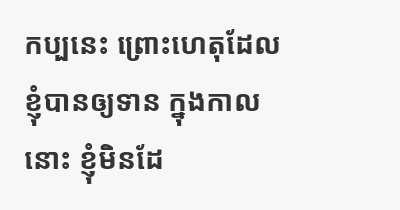កប្បនេះ ព្រោះហេតុដែលខ្ញុំបានឲ្យទាន ក្នុងកាលនោះ ខ្ញុំមិនដែ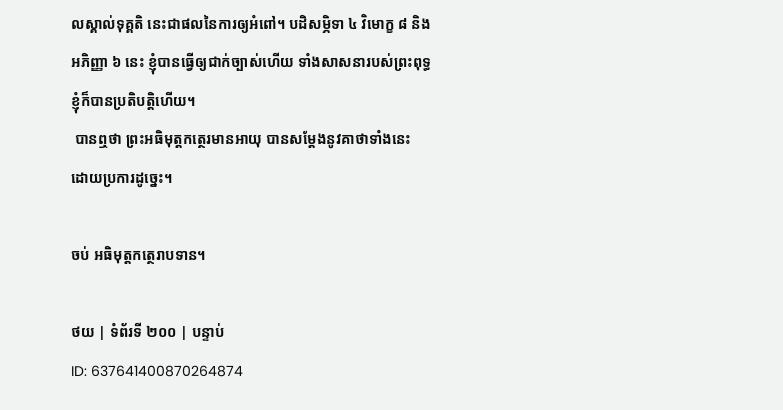លស្គាល់ទុគ្គតិ នេះជាផលនៃការឲ្យអំពៅ។ បដិសម្ភិទា ៤ វិមោក្ខ ៨ និងអភិញ្ញា ៦ នេះ ខ្ញុំបានធ្វើឲ្យជាក់ច្បាស់ហើយ ទាំងសាសនារបស់ព្រះពុទ្ធ ខ្ញុំក៏បានប្រតិបត្តិហើយ។
 បានឮថា ព្រះអធិមុត្តកត្ថេរមានអាយុ បានសម្តែងនូវគាថាទាំងនេះ ដោយប្រការដូច្នេះ។

ចប់ អធិមុត្តកត្ថេរាបទាន។

ថយ | ទំព័រទី ២០០ | បន្ទាប់
ID: 637641400870264874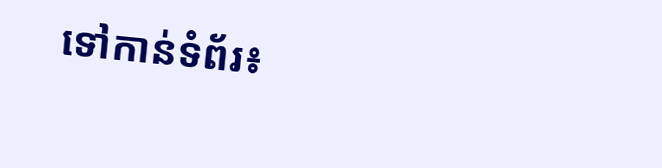ទៅកាន់ទំព័រ៖